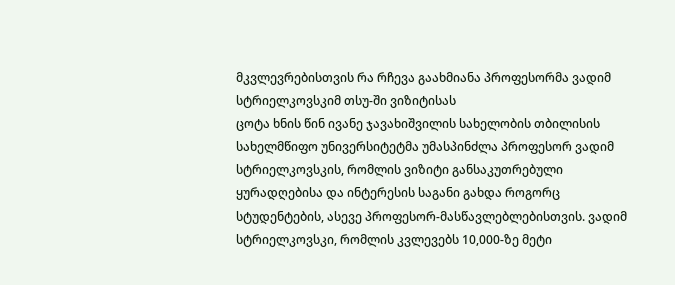მკვლევრებისთვის რა რჩევა გაახმიანა პროფესორმა ვადიმ სტრიელკოვსკიმ თსუ-ში ვიზიტისას
ცოტა ხნის წინ ივანე ჯავახიშვილის სახელობის თბილისის სახელმწიფო უნივერსიტეტმა უმასპინძლა პროფესორ ვადიმ სტრიელკოვსკის, რომლის ვიზიტი განსაკუთრებული ყურადღებისა და ინტერესის საგანი გახდა როგორც სტუდენტების, ასევე პროფესორ-მასწავლებლებისთვის. ვადიმ სტრიელკოვსკი, რომლის კვლევებს 10,000-ზე მეტი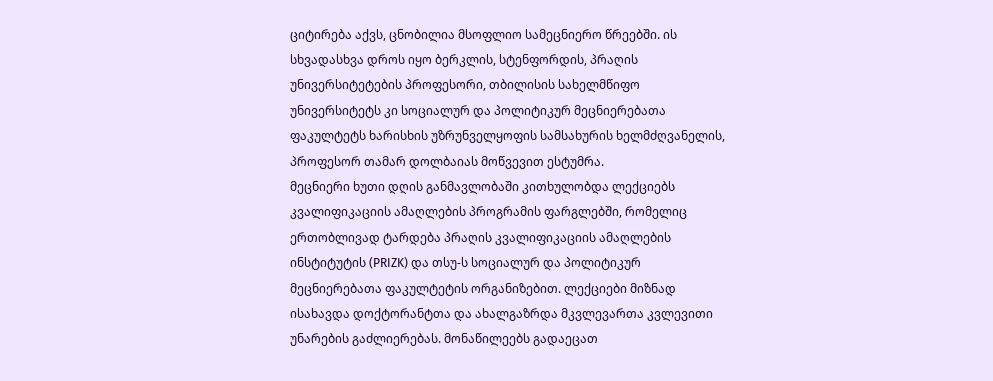ციტირება აქვს, ცნობილია მსოფლიო სამეცნიერო წრეებში. ის სხვადასხვა დროს იყო ბერკლის, სტენფორდის, პრაღის უნივერსიტეტების პროფესორი, თბილისის სახელმწიფო უნივერსიტეტს კი სოციალურ და პოლიტიკურ მეცნიერებათა ფაკულტეტს ხარისხის უზრუნველყოფის სამსახურის ხელმძღვანელის, პროფესორ თამარ დოლბაიას მოწვევით ესტუმრა.
მეცნიერი ხუთი დღის განმავლობაში კითხულობდა ლექციებს კვალიფიკაციის ამაღლების პროგრამის ფარგლებში, რომელიც ერთობლივად ტარდება პრაღის კვალიფიკაციის ამაღლების ინსტიტუტის (PRIZK) და თსუ-ს სოციალურ და პოლიტიკურ მეცნიერებათა ფაკულტეტის ორგანიზებით. ლექციები მიზნად ისახავდა დოქტორანტთა და ახალგაზრდა მკვლევართა კვლევითი უნარების გაძლიერებას. მონაწილეებს გადაეცათ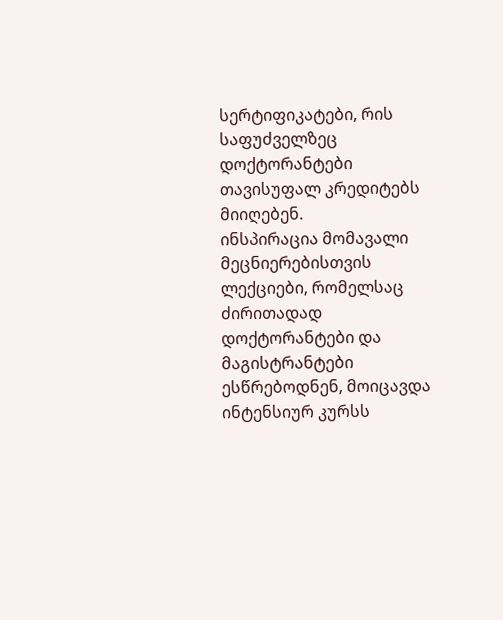სერტიფიკატები, რის საფუძველზეც დოქტორანტები თავისუფალ კრედიტებს მიიღებენ.
ინსპირაცია მომავალი მეცნიერებისთვის
ლექციები, რომელსაც ძირითადად დოქტორანტები და მაგისტრანტები ესწრებოდნენ, მოიცავდა ინტენსიურ კურსს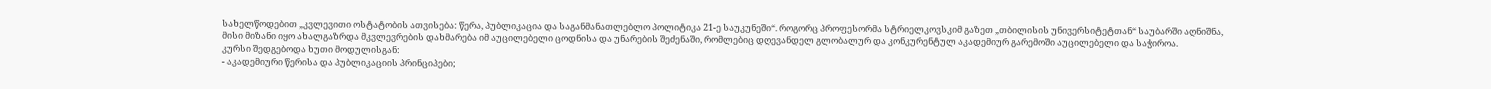სახელწოდებით „კვლევითი ოსტატობის ათვისება: წერა, პუბლიკაცია და საგანმანათლებლო პოლიტიკა 21-ე საუკუნეში“. როგორც პროფესორმა სტრიელკოვსკიმ გაზეთ „თბილისის უნივერსიტეტთან“ საუბარში აღნიშნა, მისი მიზანი იყო ახალგაზრდა მკვლევრების დახმარება იმ აუცილებელი ცოდნისა და უნარების შეძენაში, რომლებიც დღევანდელ გლობალურ და კონკურენტულ აკადემიურ გარემოში აუცილებელი და საჭიროა.
კურსი შედგებოდა ხუთი მოდულისგან:
- აკადემიური წერისა და პუბლიკაციის პრინციპები;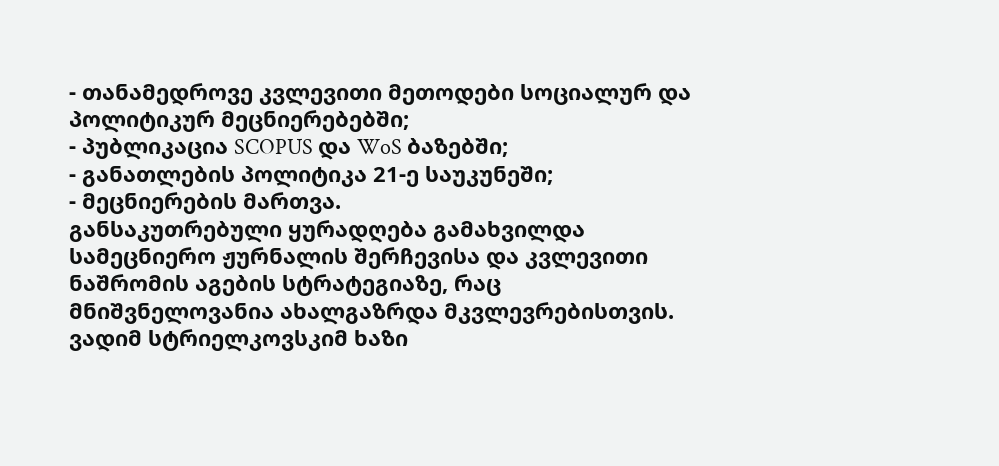- თანამედროვე კვლევითი მეთოდები სოციალურ და პოლიტიკურ მეცნიერებებში;
- პუბლიკაცია SCOPUS და WoS ბაზებში;
- განათლების პოლიტიკა 21-ე საუკუნეში;
- მეცნიერების მართვა.
განსაკუთრებული ყურადღება გამახვილდა სამეცნიერო ჟურნალის შერჩევისა და კვლევითი ნაშრომის აგების სტრატეგიაზე, რაც მნიშვნელოვანია ახალგაზრდა მკვლევრებისთვის.
ვადიმ სტრიელკოვსკიმ ხაზი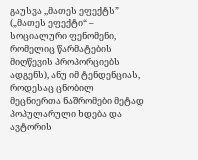გაუსვა ,,მათეს ეფექტს” („მათეს ეფექტი“ – სოციალური ფენომენი, რომელიც წარმატების მიღწევის პროპორციებს ადგენს), ანუ იმ ტენდენციას, როდესაც ცნობილ მეცნიერთა ნაშრომები მეტად პოპულარული ხდება და ავტორის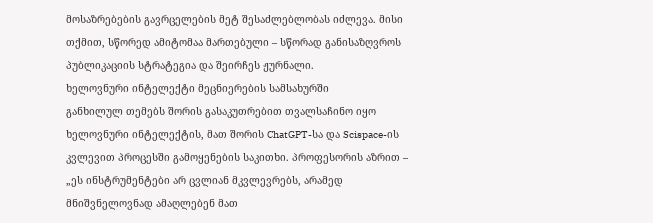მოსაზრებების გავრცელების მეტ შესაძლებლობას იძლევა. მისი თქმით, სწორედ ამიტომაა მართებული – სწორად განისაზღვროს პუბლიკაციის სტრატეგია და შეირჩეს ჟურნალი.
ხელოვნური ინტელექტი მეცნიერების სამსახურში
განხილულ თემებს შორის გასაკუთრებით თვალსაჩინო იყო ხელოვნური ინტელექტის, მათ შორის ChatGPT-სა და Scispace-ის კვლევით პროცესში გამოყენების საკითხი. პროფესორის აზრით – „ეს ინსტრუმენტები არ ცვლიან მკვლევრებს, არამედ მნიშვნელოვნად ამაღლებენ მათ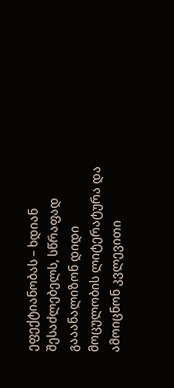ეფექტიანობას – ხდიან შესაძლებელს, სწრაფად გააანალიზონ დიდი მოცულობის ლიტერატურა და ამოიცნონ კვლევითი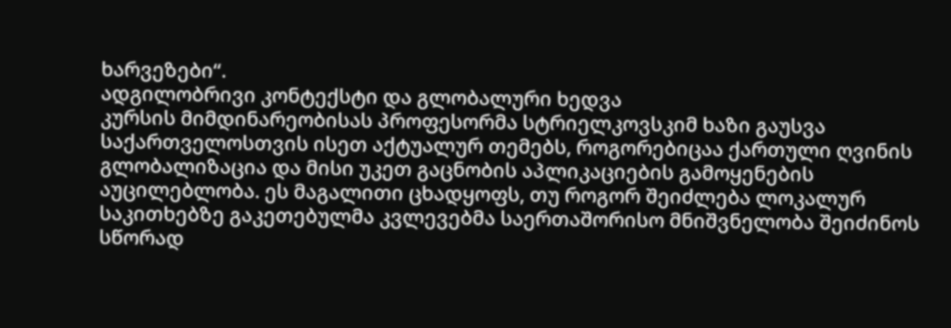ხარვეზები“.
ადგილობრივი კონტექსტი და გლობალური ხედვა
კურსის მიმდინარეობისას პროფესორმა სტრიელკოვსკიმ ხაზი გაუსვა საქართველოსთვის ისეთ აქტუალურ თემებს, როგორებიცაა ქართული ღვინის გლობალიზაცია და მისი უკეთ გაცნობის აპლიკაციების გამოყენების აუცილებლობა. ეს მაგალითი ცხადყოფს, თუ როგორ შეიძლება ლოკალურ საკითხებზე გაკეთებულმა კვლევებმა საერთაშორისო მნიშვნელობა შეიძინოს სწორად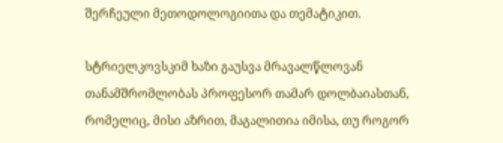შერჩეული მეთოდოლოგიითა და თემატიკით.

სტრიელკოვსკიმ ხაზი გაუსვა მრავალწლოვან თანამშრომლობას პროფესორ თამარ დოლბაიასთან, რომელიც, მისი აზრით, მაგალითია იმისა, თუ როგორ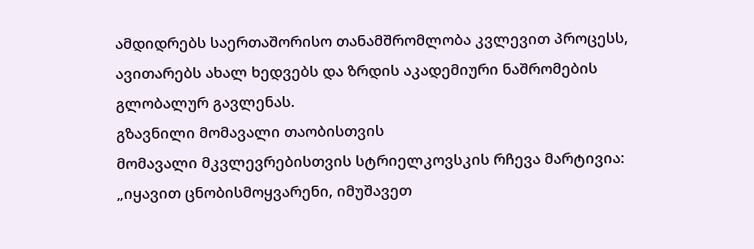ამდიდრებს საერთაშორისო თანამშრომლობა კვლევით პროცესს, ავითარებს ახალ ხედვებს და ზრდის აკადემიური ნაშრომების გლობალურ გავლენას.
გზავნილი მომავალი თაობისთვის
მომავალი მკვლევრებისთვის სტრიელკოვსკის რჩევა მარტივია: „იყავით ცნობისმოყვარენი, იმუშავეთ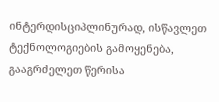ინტერდისციპლინურად, ისწავლეთ ტექნოლოგიების გამოყენება, გააგრძელეთ წერისა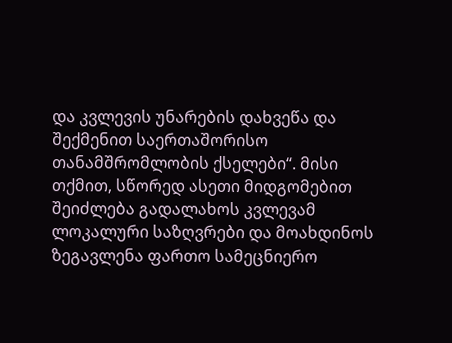და კვლევის უნარების დახვეწა და შექმენით საერთაშორისო თანამშრომლობის ქსელები“. მისი თქმით, სწორედ ასეთი მიდგომებით შეიძლება გადალახოს კვლევამ ლოკალური საზღვრები და მოახდინოს ზეგავლენა ფართო სამეცნიერო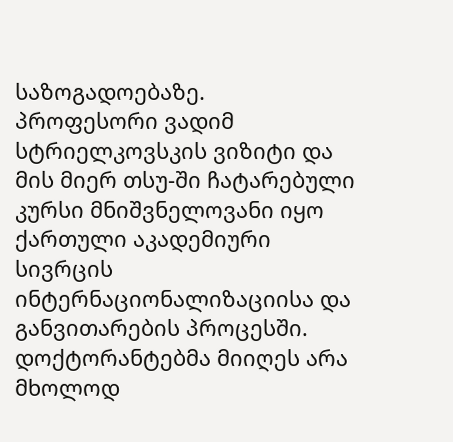საზოგადოებაზე.
პროფესორი ვადიმ სტრიელკოვსკის ვიზიტი და მის მიერ თსუ-ში ჩატარებული კურსი მნიშვნელოვანი იყო ქართული აკადემიური სივრცის ინტერნაციონალიზაციისა და განვითარების პროცესში. დოქტორანტებმა მიიღეს არა მხოლოდ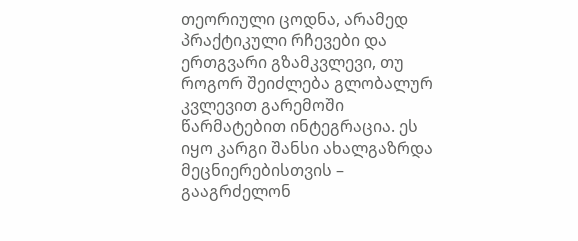თეორიული ცოდნა, არამედ პრაქტიკული რჩევები და ერთგვარი გზამკვლევი, თუ როგორ შეიძლება გლობალურ კვლევით გარემოში წარმატებით ინტეგრაცია. ეს იყო კარგი შანსი ახალგაზრდა მეცნიერებისთვის – გააგრძელონ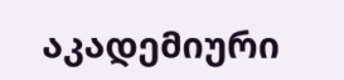აკადემიური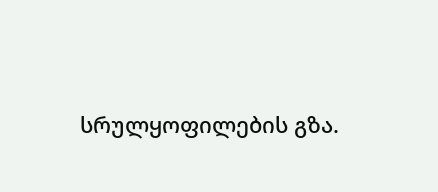სრულყოფილების გზა.